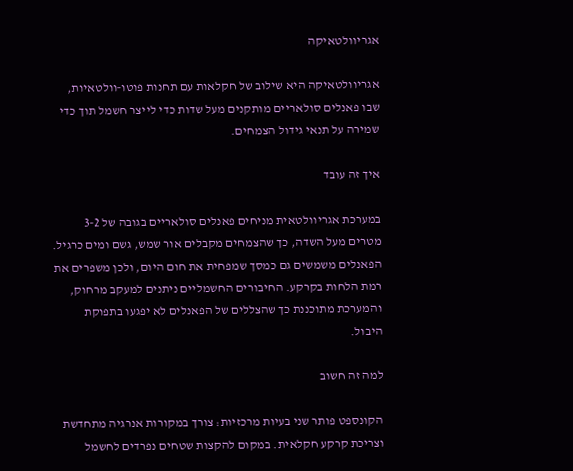אגריוולטאיקה

אגריוולטאיקה היא שילוב של חקלאות עם תחנות פוטו‑וולטאיות, שבו פאנלים סולאריים מותקנים מעל שדות כדי לייצר חשמל תוך כדי שמירה על תנאי גידול הצמחים.

איך זה עובד

במערכת אגריוולטאית מניחים פאנלים סולאריים בגובה של 2‑3 מטרים מעל השדה, כך שהצמחים מקבלים אור שמש, גשם ומים כרגיל. הפאנלים משמשים גם כמסך שמפחית את חום היום, ולכן משפרים את רמת הלחות בקרקע. החיבורים החשמליים ניתנים למעקב מרחוק, והמערכת מתוכננת כך שהצללים של הפאנלים לא יפגעו בתפוקת היבול.

למה זה חשוב

הקונספט פותר שני בעיות מרכזיות: צורך במקורות אנרגיה מתחדשת וצריכת קרקע חקלאית. במקום להקצות שטחים נפרדים לחשמל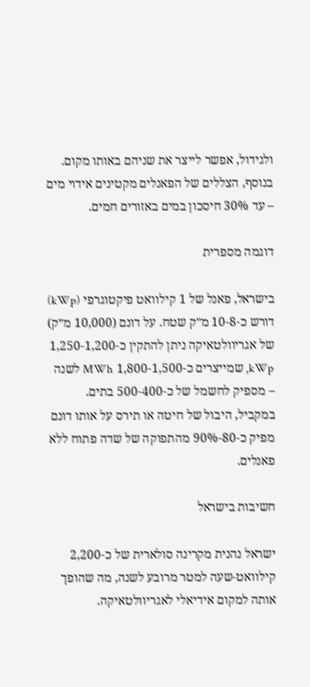ולגידול, אפשר לייצר את שניהם באותו מקום. בנוסף, הצללים של הפאנלים מקטינים אידוי מים – עד 30% חיסכון במים באזורים חמים.

דוגמה מספרית

בישראל, פאנל של 1 קילוואט פיקטוגרפי (kWp) דורש כ‑8‑10 מ״ק שטח. על דונם (10,000 מ״ק) של אגריוולטאיקה ניתן להתקין כ‑1,200‑1,250 kWp, שמייצרים כ‑1,500‑1,800 MWh לשנה – מספיק לחשמל של כ‑400‑500 בתים. במקביל, היבול של חיטה או תירס על אותו דונם מפיק כ‑80‑90% מהתפוקה של שדה פתוח ללא פאנלים.

חשיבות בישראל

ישראל נהנית מקרינה סולארית של כ‑2,200 קילוואט‑שעה למטר מרובע לשנה, מה שהופך אותה למקום אידיאלי לאגריוולטאיקה.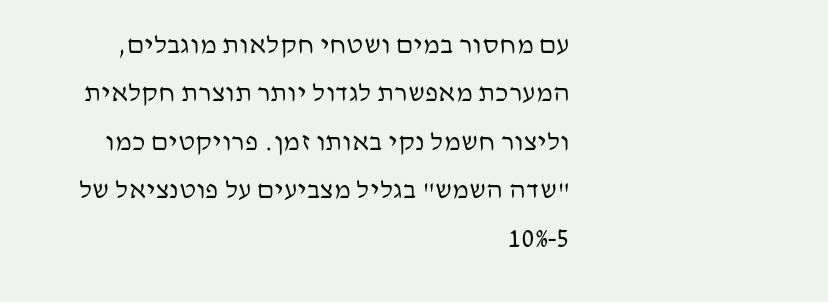עם מחסור במים ושטחי חקלאות מוגבלים, המערכת מאפשרת לגדול יותר תוצרת חקלאית וליצור חשמל נקי באותו זמן. פרויקטים כמו "שדה השמש" בגליל מצביעים על פוטנציאל של 5‑10%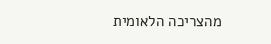מהצריכה הלאומית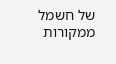של חשמל ממקורות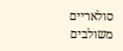סולאריים משולבים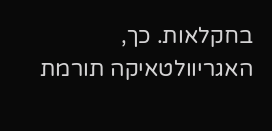בחקלאות. כך, האגריוולטאיקה תורמת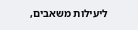ליעילות משאבים,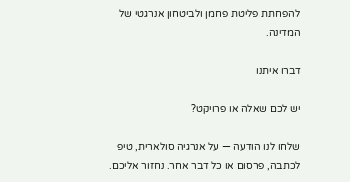להפחתת פליטת פחמן ולביטחון אנרגטי של המדינה.

דברו איתנו

יש לכם שאלה או פרויקט?

שלחו לנו הודעה — על אנרגיה סולארית, טיפ לכתבה, פרסום או כל דבר אחר. נחזור אליכם.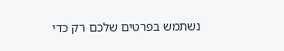נשתמש בפרטים שלכם רק כדי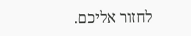לחזור אליכם.